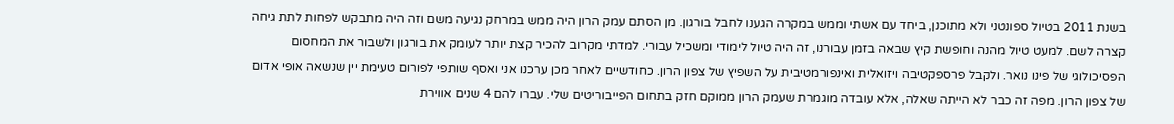בשנת 2011 בטיול ספונטני ולא מתוכנן, ביחד עם אשתי וממש במקרה הגענו לחבל בורגון. מן הסתם עמק הרון היה ממש במרחק נגיעה משם וזה היה מתבקש לפחות לתת גיחה קצרה לשם. למעט טיול מהנה וחופשת קיץ שבאה בזמן עבורנו, זה היה טיול לימודי ומשכיל עבורי. למדתי מקרוב להכיר קצת יותר לעומק את בורגון ולשבור את המחסום הפסיכולוגי של פינו נואר. ולקבל פרספקטיבה ויזואלית ואינפורמטיבית על השפיץ של צפון הרון. כחודשיים לאחר מכן ערכנו אני ואסף שותפי לפורום טעימת יין שנשאה אופי אדום של צפון הרון. מפה זה כבר לא הייתה שאלה, אלא עובדה מוגמרת שעמק הרון ממוקם חזק בתחום הפייבוריטים שלי. עברו להם 4 שנים אווירת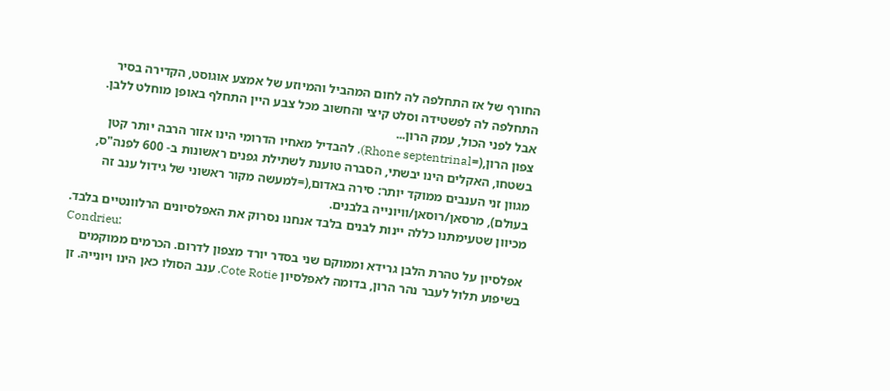החורף של אז התחלפה לה לחום המהביל והמיוזע של אמצע אוגוסט, הקדירה בסיר התחלפה לה לפשטידה וסלט קיצי והחשוב מכל צבע היין התחלף באופן מוחלט ללבן.
אבל לפני הכול, עמק הרון...
צפון הרון,(=Rhone septentrinal), להבדיל מאחיו הדרומי הינו אזור הרבה יותר קטן בשטחו, האקלים הינו יבשתי, הסברה טוענת לשתילת גפנים ראשונות ב- 600 לפנה"ס, מגוון זני הענבים ממוקד יותר: סירה באדום,(=למעשה מקור ראשוני של גידול ענב זה בעולם), מרסאן/רוסאן/וויונייה בלבנים.
מכיוון שטעימתנו כללה יינות לבנים בלבד אנחנו נסרוק את האפלסיונים הרלוונטיים בלבד.
Condrieu:
אפלסיון על טהרת הלבן גרידא וממוקם שני בסדר יורד מצפון לדרום. הכרמים ממוקמים בשיפוע תלול לעבר נהר הרון, בדומה לאפלסיון Cote Rotie. ענב הסולו כאן הינו ויונייה. זן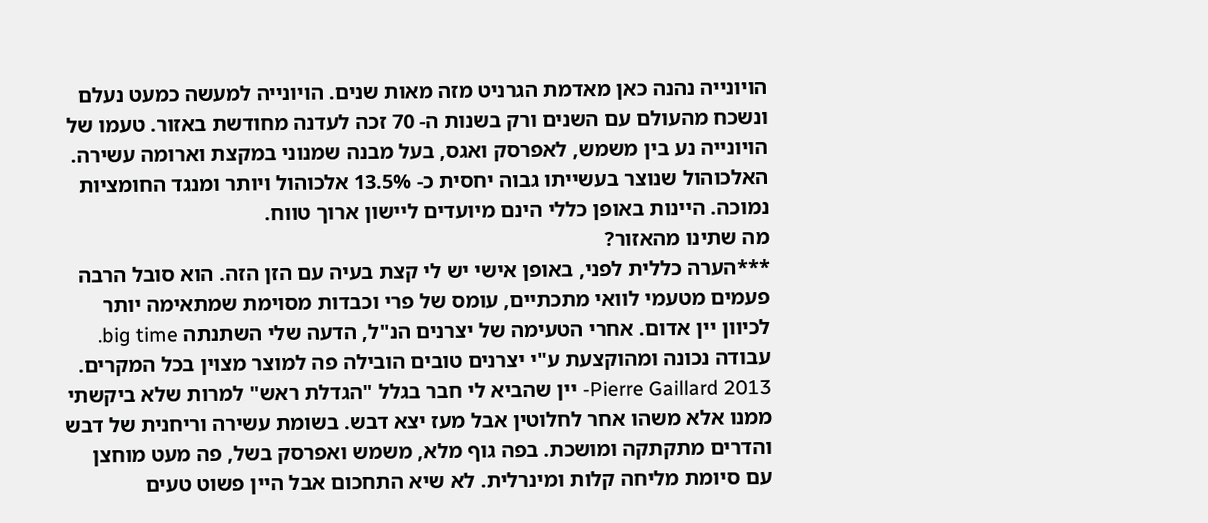הויונייה נהנה כאן מאדמת הגרניט מזה מאות שנים. הויונייה למעשה כמעט נעלם ונשכח מהעולם עם השנים ורק בשנות ה- 70 זכה לעדנה מחודשת באזור. טעמו של הויונייה נע בין משמש, לאפרסק ואגס, בעל מבנה שמנוני במקצת וארומה עשירה. האלכוהול שנוצר בעשייתו גבוה יחסית כ- 13.5% אלכוהול ויותר ומנגד החומציות נמוכה. היינות באופן כללי הינם מיועדים ליישון ארוך טווח.
מה שתינו מהאזור?
***הערה כללית לפני, באופן אישי יש לי קצת בעיה עם הזן הזה. הוא סובל הרבה פעמים מטעמי לוואי מתכתיים, עומס של פרי וכבדות מסוימת שמתאימה יותר לכיוון יין אדום. אחרי הטעימה של יצרנים הנ"ל, הדעה שלי השתנתה big time. עבודה נכונה ומהוקצעת ע"י יצרנים טובים הובילה פה למוצר מצוין בכל המקרים.
Pierre Gaillard 2013- יין שהביא לי חבר בגלל "הגדלת ראש" למרות שלא ביקשתי ממנו אלא משהו אחר לחלוטין אבל מעז יצא דבש. בשומת עשירה וריחנית של דבש והדרים מתקתקה ומושכת. בפה גוף מלא, משמש ואפרסק בשל, פה מעט מוחצן עם סיומת מליחה קלות ומינרלית. לא שיא התחכום אבל היין פשוט טעים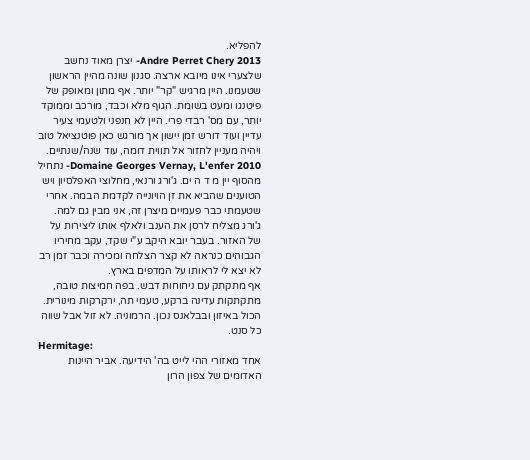להפליא.
Andre Perret Chery 2013- יצרן מאוד נחשב שלצערי אינו מיובא ארצה. סגנון שונה מהיין הראשון שטעמנו. היין מרגיש "קר" יותר. אף מתון ומאופק של פיטנגו ומעט בשומת. הגוף מלא וכבד, מורכב וממוקד יותר, עם מס' רבדי פרי. היין לא חנפני ולטעמי צעיר עדיין ועוד דורש זמן יישון אך מורגש כאן פוטנציאל טוב ויהיה מעניין לחזור אל תווית דומה, עוד שנה/שנתיים.
Domaine Georges Vernay, L'enfer 2010- נתחיל מהסוף יין מ ד ה ים. ג'ורג ורנאי, מחלוצי האפלסיון ויש הטוענים שהביא את זן הויונייה לקדמת הבמה. אחרי שטעמתי כבר פעמיים מיצרן זה, אני מבין גם למה. ג'ורג מצליח לרסן את הענב ולאלף אותו ליצירות על של האזור. בעבר יובא היקב ע"י שקד, עקב מחיריו הגבוהים כנראה לא קצר הצלחה ומכירה וכבר זמן רב לא יצא לי לראותו על המדפים בארץ.
אף מתקתק עם ניחוחות דבש. בפה חמיצות טובה, מתקתקות עדינה ברקע, טעמי תה, ירקרקות מינורית. הכול באיזון ובבלאנס נכון. הרמוניה. לא זול אבל שווה כל סנט.
Hermitage:
אחד מאזורי ההי לייט בה' הידיעה. אביר היינות האדומים של צפון הרון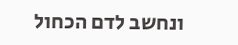ונחשב לדם הכחול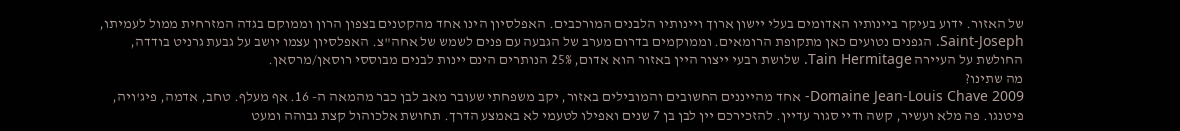של האזור. ידוע בעיקר ביינותיו האדומים בעלי יישון ארוך ויינותיו הלבנים המורכבים. האפלסיון הינו אחד מהקטנים בצפון הרון וממוקם בגדה המזרחית ממול לעמיתו, Saint-Joseph. הגפנים נטועים כאן מתקופת הרומאים. וממוקמים בדרום מערב של הגבעה עם פנים לשמש של אחה"צ. האפלסיון עצמו יושב על גבעת גרניט בודדה, החולשת על העיירה Tain Hermitage. שלושת רבעי ייצור היין באזור הוא אדום, 25% הנותרים הינם יינות לבנים מבוססי רוסאן/מרסאן.
מה שתינו?
Domaine Jean-Louis Chave 2009- אחד מהייננים החשובים והמובילים באזור, יקב משפחתי שעובר מאב לבן כבר מהמאה ה- 16. אף מעלף. טחב, אדמה, פיג'ויה, פיטנגו. פה מלא ועשיר, קשה ודיי סגור עדיין. להזכירכם יין לבן בן 7 שנים ואפילו לטעמי לא באמצע הדרך. תחושת אלכוהול קצת גבוהה ומעט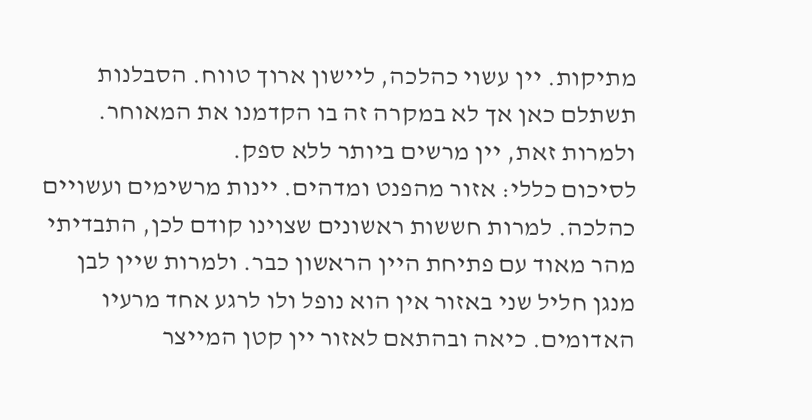מתיקות. יין עשוי כהלכה, ליישון ארוך טווח. הסבלנות תשתלם כאן אך לא במקרה זה בו הקדמנו את המאוחר. ולמרות זאת, יין מרשים ביותר ללא ספק.
לסיכום כללי: אזור מהפנט ומדהים. יינות מרשימים ועשויים כהלכה. למרות חששות ראשונים שצוינו קודם לכן, התבדיתי מהר מאוד עם פתיחת היין הראשון כבר. ולמרות שיין לבן מנגן חליל שני באזור אין הוא נופל ולו לרגע אחד מרעיו האדומים. כיאה ובהתאם לאזור יין קטן המייצר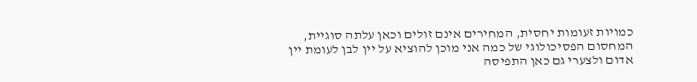כמויות זעומות יחסית, המחירים אינם זולים וכאן עלתה סוגיית, המחסום הפסיכולוגי של כמה אני מוכן להוציא על יין לבן לעומת יין אדום ולצערי גם כאן התפיסה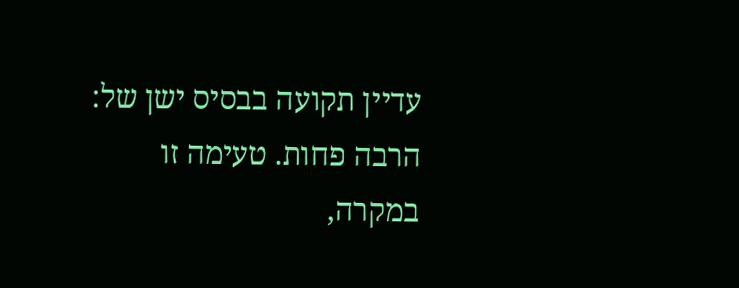עדיין תקועה בבסיס ישן של: הרבה פחות. טעימה זו במקרה,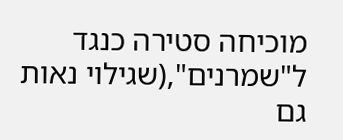מוכיחה סטירה כנגד ל"שמרנים",(שגילוי נאות גם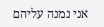אני נמנה עליהם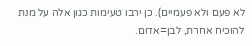לא פעם ולא פעמיים). כן ירבו טעימות כגון אלה על מנת להוכיח אחרת, לבן=אדום.